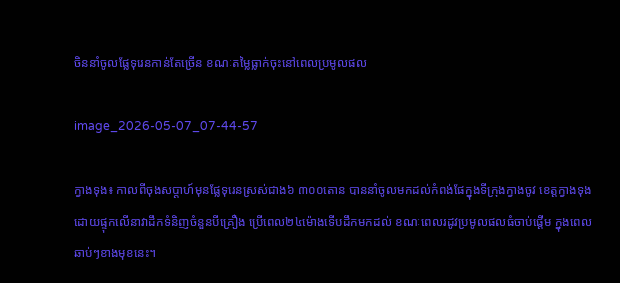ចិននាំចូលផ្លែទុរេនកាន់តែច្រើន ខណៈតម្លៃធ្លាក់ចុះនៅពេលប្រមូលផល

image_2026-05-07_07-44-57

ក្វាងទុង៖ កាលពីចុងសប្តាហ៍មុនផ្លែទុរេនស្រស់ជាង៦ ៣០០តោន បាននាំចូលមកដល់កំពង់ផែក្នុងទីក្រុងក្វាងចូវ ខេត្តក្វាងទុង ដោយផ្ទុកលើនាវាដឹកទំនិញចំនួនបីគ្រឿង ប្រើពេល២៤ម៉ោងទើបដឹកមកដល់ ខណៈពេលរដូវប្រមូលផលធំចាប់ផ្តើម ក្នុងពេលឆាប់ៗខាងមុខនេះ។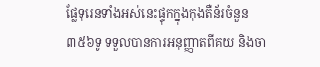ផ្លែទុរេនទាំងអស់នេះផ្ទុកក្នុងកុងតឺន័រចំនួន៣៥៦ទូ ទទួលបានការអនុញ្ញាតពីគយ និងចា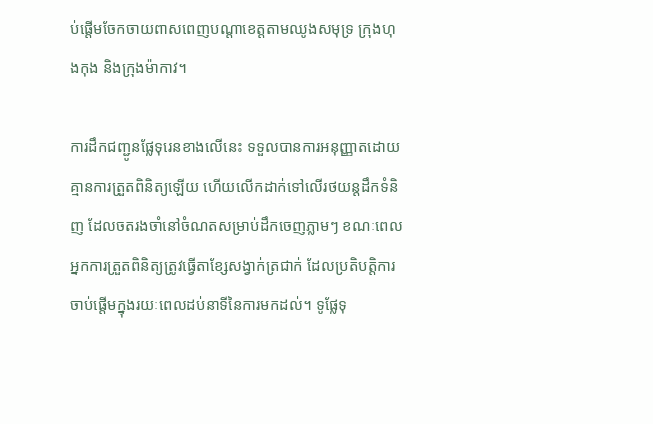ប់ផ្តើមចែកចាយពាសពេញបណ្តាខេត្តតាមឈូងសមុទ្រ ក្រុងហុងកុង និងក្រុងម៉ាកាវ។

ការដឹកជញ្ជូនផ្លែទុរេនខាងលើនេះ ទទួលបានការអនុញ្ញាតដោយគ្មានការត្រួតពិនិត្យឡើយ ហើយលើកដាក់ទៅលើរថយន្តដឹកទំនិញ ដែលចតរងចាំនៅចំណតសម្រាប់ដឹកចេញភ្លាមៗ ខណៈពេលអ្នកការត្រួតពិនិត្យត្រូវធ្វើតាខ្សែសង្វាក់ត្រជាក់ ដែលប្រតិបត្តិការចាប់ផ្តើមក្នុងរយៈពេលដប់នាទីនៃការមកដល់។ ទូផ្លែទុ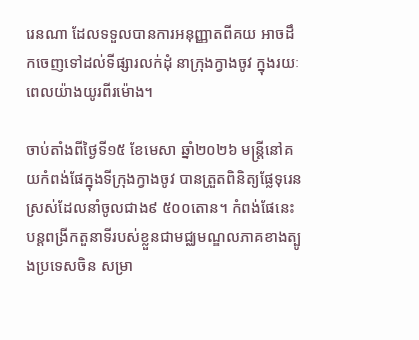រេនណា ដែលទទួលបានការអនុញ្ញាតពីគយ អាចដឹកចេញទៅដល់ទីផ្សារលក់ដុំ នាក្រុងក្វាងចូវ ក្នុងរយៈពេលយ៉ាងយូរពីរម៉ោង។

ចាប់តាំងពីថ្ងៃទី១៥ ខែមេសា ឆ្នាំ២០២៦ មន្ត្រីនៅគយកំពង់ផែក្នុងទីក្រុងក្វាងចូវ បានត្រួតពិនិត្យផ្លែទុរេនស្រស់ដែលនាំចូលជាង៩ ៥០០តោន។ កំពង់ផែនេះបន្តពង្រីកតួនាទីរបស់ខ្លួនជាមជ្ឈមណ្ឌលភាគខាងត្បូងប្រទេសចិន សម្រា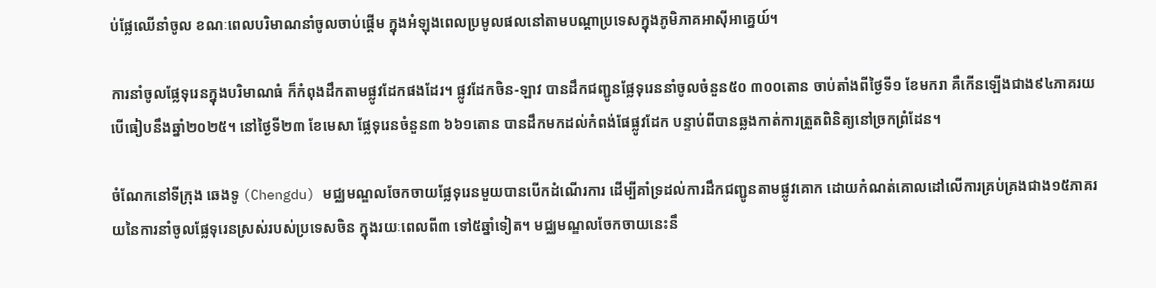ប់ផ្លែឈើនាំចូល ខណៈពេលបរិមាណនាំចូលចាប់ផ្តើម ក្នុងអំឡុងពេលប្រមូលផលនៅតាមបណ្តាប្រទេសក្នុងភូមិភាគអាស៊ីអាគ្នេយ៍។

ការនាំចូលផ្លែទុរេនក្នុងបរិមាណធំ ក៏កំពុងដឹកតាមផ្លូវដែកផងដែរ។ ផ្លូវដែកចិន-ឡាវ បានដឹកជញ្ជូនផ្លែទុរេននាំចូលចំនួន៥០ ៣០០តោន ចាប់តាំងពីថ្ងៃទី១ ខែមករា គឺកើនឡើងជាង៩៤ភាគរយ បើធៀបនឹងឆ្នាំ២០២៥។ នៅថ្ងៃទី២៣ ខែមេសា ផ្លែទុរេនចំនួន៣ ៦៦១តោន បានដឹកមកដល់កំពង់ផែផ្លូវដែក បន្ទាប់ពីបានឆ្លងកាត់ការត្រួតពិនិត្យនៅច្រកព្រំដែន។

ចំណែកនៅទីក្រុង ឆេងទូ (Chengdu) មជ្ឈមណ្ឌលចែកចាយផ្លែទុរេនមួយបានបើកដំណើរការ ដើម្បីគាំទ្រដល់ការដឹកជញ្ជូនតាមផ្លូវគោក ដោយកំណត់គោលដៅលើការគ្រប់គ្រងជាង១៥ភាគរយនៃការនាំចូលផ្លែទុរេនស្រស់របស់ប្រទេសចិន ក្នុងរយៈពេលពី៣ ទៅ៥ឆ្នាំទៀត។ មជ្ឈមណ្ឌលចែកចាយនេះនឹ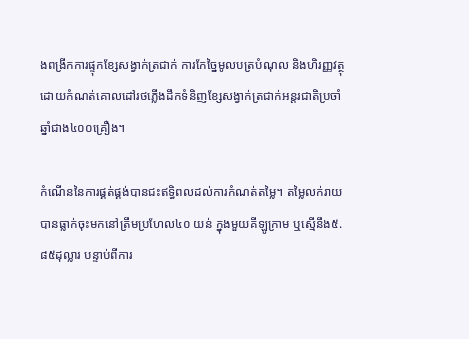ងពង្រីកការផ្ទុកខ្សែសង្វាក់ត្រជាក់ ការកែច្នៃមូលបត្របំណុល និងហិរញ្ញវត្ថុ ដោយកំណត់គោលដៅរថភ្លើងដឹកទំនិញខ្សែសង្វាក់ត្រជាក់អន្តរជាតិប្រចាំឆ្នាំជាង៤០០គ្រឿង។

កំណើននៃការផ្គត់ផ្គង់បានជះឥទ្ធិពលដល់ការកំណត់តម្លៃ។ តម្លៃលក់រាយបានធ្លាក់ចុះមកនៅត្រឹមប្រហែល៤០ យន់ ក្នុងមួយគីឡូក្រាម ឬស្មើនឹង៥.៨៥ដុល្លារ បន្ទាប់ពីការ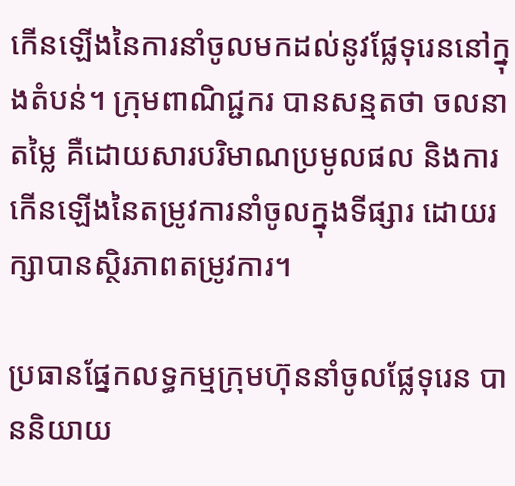កើនឡើងនៃការនាំចូលមកដល់នូវផ្លែទុរេននៅក្នុងតំបន់។ ក្រុមពាណិជ្ជករ បានសន្មតថា ចលនាតម្លៃ គឺដោយសារបរិមាណប្រមូលផល និងការកើនឡើងនៃតម្រូវការនាំចូលក្នុងទីផ្សារ ដោយរក្សាបានស្ថិរភាពតម្រូវការ។

ប្រធានផ្នែកលទ្ធកម្មក្រុមហ៊ុននាំចូលផ្លែទុរេន បាននិយាយ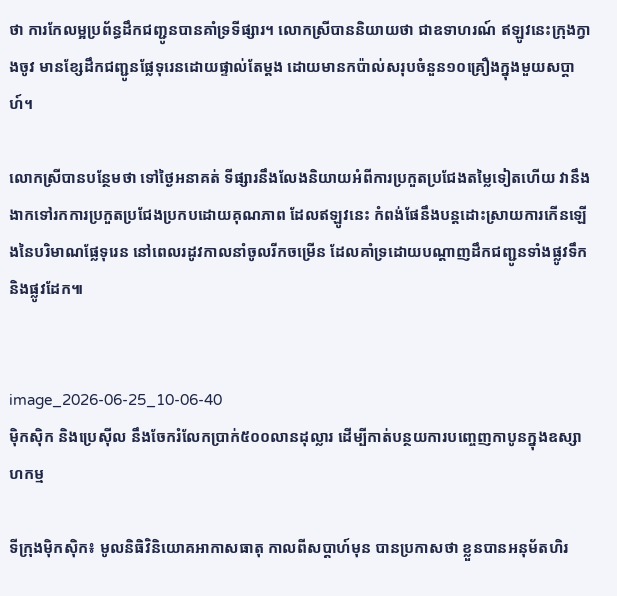ថា ការកែលម្អប្រព័ន្ធដឹកជញ្ជូនបានគាំទ្រទីផ្សារ។ លោកស្រីបាននិយាយថា ជាឧទាហរណ៍ ឥឡូវនេះក្រុងក្វាងចូវ មានខ្សែដឹកជញ្ជូនផ្លែទុរេនដោយផ្ទាល់តែម្តង ដោយមានកប៉ាល់សរុបចំនួន១០គ្រឿងក្នុងមួយសប្តាហ៍។

លោកស្រីបានបន្ថែមថា ទៅថ្ងៃអនាគត់ ទីផ្សារនឹងលែងនិយាយអំពីការប្រកួតប្រជែងតម្លៃទៀតហើយ វានឹងងាកទៅរកការប្រកួតប្រជែងប្រកបដោយគុណភាព ដែលឥឡូវនេះ កំពង់ផែនឹងបន្តដោះស្រាយការកើនឡើងនៃបរិមាណផ្លែទុរេន នៅពេលរដូវកាលនាំចូលរីកចម្រើន ដែលគាំទ្រដោយបណ្តាញដឹកជញ្ជូនទាំងផ្លូវទឹក និងផ្លូវដែក៕


image_2026-06-25_10-06-40
ម៉ិកស៊ិក និងប្រេស៊ីល នឹងចែករំលែកប្រាក់៥០០លានដុល្លារ ដើម្បីកាត់បន្ថយការបញ្ចេញកាបូនក្នុងឧស្សាហកម្ម

ទីក្រុងម៉ិកស៊ិក៖ មូលនិធិវិនិយោគអាកាសធាតុ កាលពីសប្តាហ៍មុន បានប្រកាសថា ខ្លួនបានអនុម័តហិរ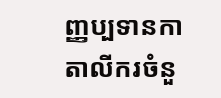ញ្ញប្បទានកាតាលីករចំនួ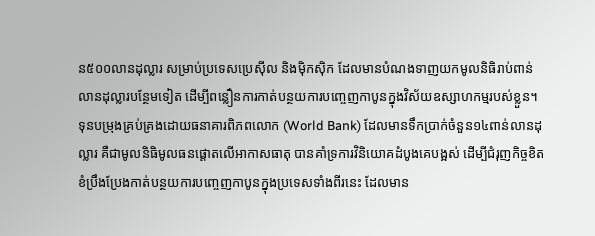ន៥០០លានដុល្លារ សម្រាប់ប្រទេសប្រេស៊ីល និងម៉ិកស៊ិក ដែលមានបំណងទាញយកមូលនិធិរាប់ពាន់លានដុល្លារបន្ថែមទៀត ដើម្បីពន្លឿនការកាត់បន្ថយការបញ្ចេញកាបូនក្នុងវិស័យឧស្សាហកម្មរបស់ខ្លួន។ ទុនបម្រុងគ្រប់គ្រងដោយធនាគារពិភពលោក (World Bank) ដែលមានទឹកប្រាក់ចំនួន១៤ពាន់លានដុល្លារ គឺជាមូលនិធិមូលធនផ្តោតលើអាកាសធាតុ បានគាំទ្រការវិនិយោគដំបូងគេបង្អស់ ដើម្បីជំរុញកិច្ចខិតខំប្រឹងប្រែងកាត់បន្ថយការបញ្ចេញកាបូនក្នុងប្រទេសទាំងពីរនេះ ដែលមាន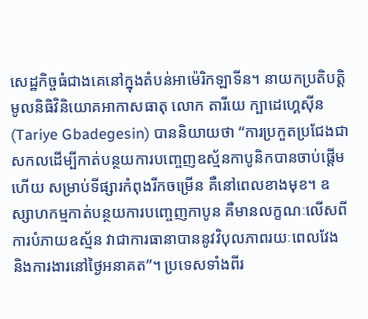សេដ្ឋកិច្ចធំជាងគេនៅក្នុងតំបន់អាម៉េរិកឡាទីន។ នាយកប្រតិបត្តិមូលនិធិវិនិយោគអាកាសធាតុ លោក តារីយេ ក្បាដេហ្គេស៊ីន (Tariye Gbadegesin) បាននិយាយថា “ការប្រកួតប្រជែងជាសកលដើម្បីកាត់បន្ថយការបញ្ចេញឧស្ម័នកាបូនិកបានចាប់ផ្តើមហើយ សម្រាប់ទីផ្សារកំពុងរីកចម្រើន គឺនៅពេលខាងមុខ។ ឧស្សាហកម្មកាត់បន្ថយការបញ្ចេញកាបូន គឺមានលក្ខណៈលើសពីការបំភាយឧស្ម័ន វាជាការធានាបាននូវវិបុលភាពរយៈពេលវែង និងការងារនៅថ្ងៃអនាគត”។ ប្រទេសទាំងពីរ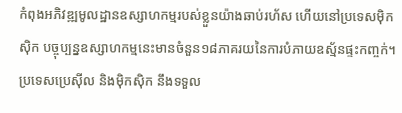កំពុងអភិវឌ្ឍមូលដ្ឋានឧស្សាហកម្មរបស់ខ្លួនយ៉ាងឆាប់រហ័ស ហើយនៅប្រទេសម៉ិកស៊ិក បច្ចុប្បន្នឧស្សាហកម្មនេះមានចំនួន១៨ភាគរយនៃការបំភាយឧស្ម័នផ្ទះកញ្ចក់។ ប្រទេសប្រេស៊ីល និងម៉ិកស៊ិក នឹងទទួល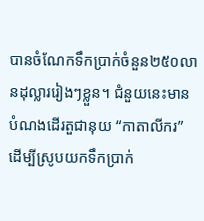បានចំណែកទឹកប្រាក់ចំនួន២៥០លានដុល្លាររៀងៗខ្លួន។ ជំនួយនេះមានបំណងដើរតួជានុយ “កាតាលីករ” ដើម្បីស្រូបយកទឹកប្រាក់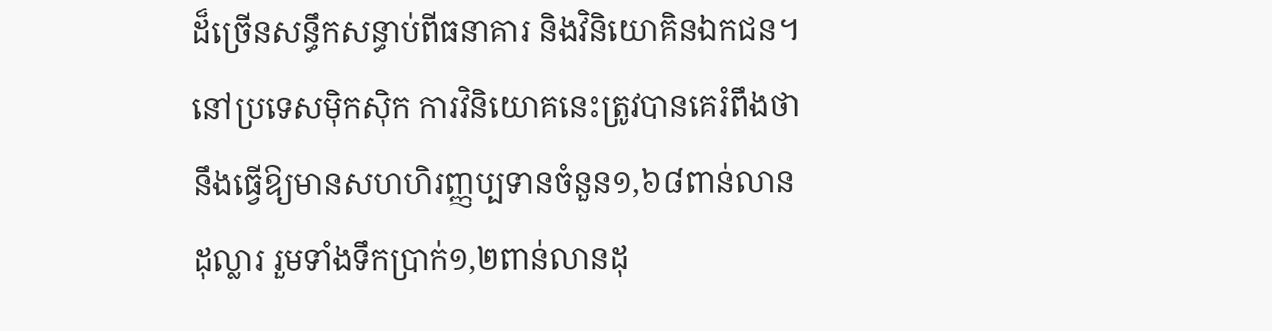ដ៏ច្រើនសន្ធឹកសន្ធាប់ពីធនាគារ និងវិនិយោគិនឯកជន។ នៅប្រទេសម៉ិកស៊ិក ការវិនិយោគនេះត្រូវបានគេរំពឹងថា នឹងធ្វើឱ្យមានសហហិរញ្ញប្បទានចំនួន១,៦៨ពាន់លានដុល្លារ រួមទាំងទឹកប្រាក់១,២ពាន់លានដុ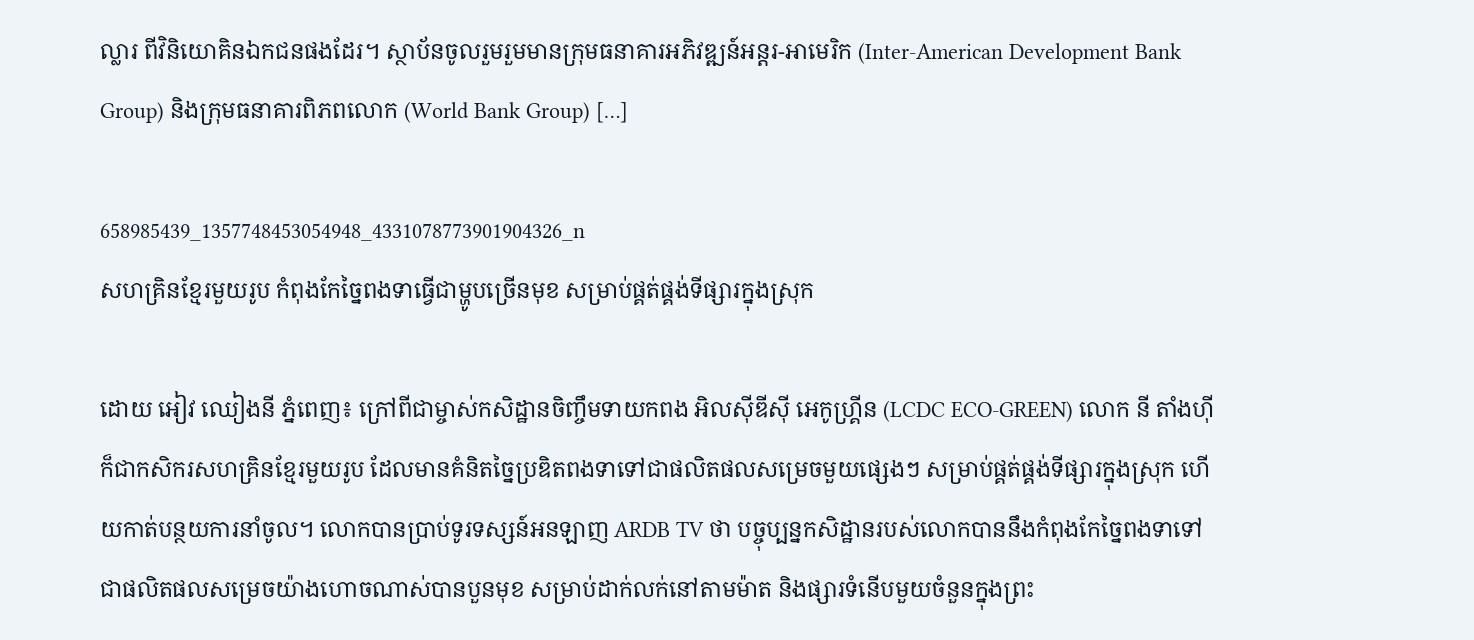ល្លារ ពីវិនិយោគិនឯកជនផងដែរ។ ស្ថាប័នចូលរួមរួមមានក្រុមធនាគារអភិវឌ្ឍន៍អន្តរ-អាមេរិក (Inter-American Development Bank Group) និងក្រុមធនាគារពិភពលោក (World Bank Group) […]

658985439_1357748453054948_4331078773901904326_n
សហគ្រិនខ្មែរមួយរូប កំពុងកែច្នៃពងទាធ្វើជាម្ហូបច្រើនមុខ សម្រាប់ផ្គត់ផ្គង់ទីផ្សារក្នុងស្រុក

ដោយ អៀវ ឈៀងនី ភ្នំពេញ៖ ក្រៅពីជាម្ចាស់កសិដ្ឋានចិញ្ចឹមទាយកពង អិលស៊ីឌីស៊ី អេកូហ្គ្រីន (LCDC ECO-GREEN) លោក នី តាំងហ៊ី ក៏ជាកសិករសហគ្រិនខ្មែរមួយរូប ដែលមានគំនិតច្នៃប្រឌិតពងទាទៅជាផលិតផលសម្រេចមួយផ្សេងៗ សម្រាប់ផ្គត់ផ្គង់ទីផ្សារក្នុងស្រុក ហើយកាត់បន្ថយការនាំចូល។ លោកបានប្រាប់ទូរទស្សន៍អនឡាញ ARDB TV ថា បច្ចុប្បន្នកសិដ្ឋានរបស់លោកបាននឹងកំពុងកែច្នៃពងទាទៅជាផលិតផលសម្រេចយ៉ាងហោចណាស់បានបួនមុខ សម្រាប់ដាក់លក់នៅតាមម៉ាត និងផ្សារទំនើបមួយចំនួនក្នុងព្រះ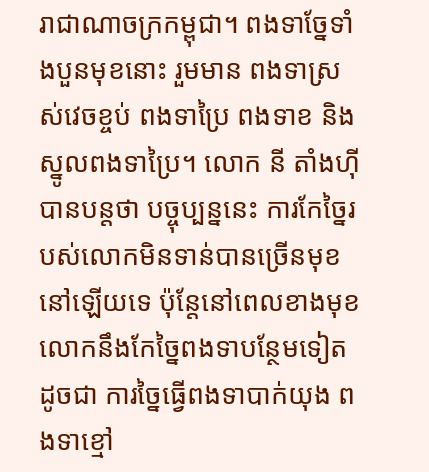រាជាណាចក្រកម្ពុជា។ ពងទាច្នែទាំងបួនមុខនោះ រួមមាន ពងទាស្រស់វេចខ្ចប់ ពងទាប្រៃ ពងទាខ និងស្នូលពងទាប្រៃ។ លោក នី តាំងហ៊ី បានបន្តថា បច្ចុប្បន្ននេះ ការកែច្នៃរបស់លោកមិនទាន់បានច្រើនមុខនៅឡើយទេ ប៉ុន្តែនៅពេលខាងមុខ លោកនឹងកែច្នៃពងទាបន្ថែមទៀត ដូចជា ការច្នៃធ្វើពងទាបាក់យុង ពងទាខ្មៅ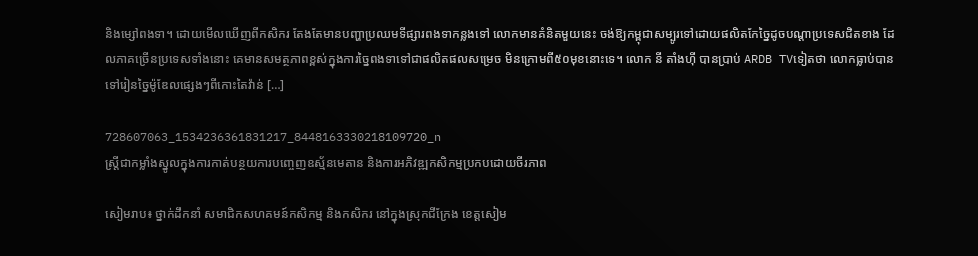និងម្សៅពងទា។ ដោយមើលឃើញពីកសិករ តែងតែមានបញ្ហាប្រឈមទីផ្សារពងទាកន្លងទៅ លោកមានគំនិតមួយនេះ ចង់ឱ្យកម្ពុជាសម្បូរទៅដោយផលិតកែច្នៃដូចបណ្ដាប្រទេសជិតខាង ដែលភាគច្រើនប្រទេសទាំងនោះ គេមានសមត្ថភាពខ្ពស់ក្នុងការច្នៃពងទាទៅជាផលិតផលសម្រេច មិនក្រោមពី៥០មុខនោះទេ។ លោក នី តាំងហ៊ី បានប្រាប់ ARDB TVទៀតថា លោកធ្លាប់បានទៅរៀនច្នៃម៉ូឌែលផ្សេងៗពីកោះតៃវ៉ាន់ […]

728607063_1534236361831217_8448163330218109720_n
ស្ត្រីជាកម្លាំងស្នូលក្នុងការកាត់បន្ថយការបញ្ចេញឧស្ម័នមេតាន និងការអភិវឌ្ឍកសិកម្មប្រកបដោយចីរភាព

សៀមរាប៖ ថ្នាក់ដឹកនាំ សមាជិកសហគមន៍កសិកម្ម និងកសិករ នៅក្នុងស្រុកជីក្រែង ខេត្តសៀម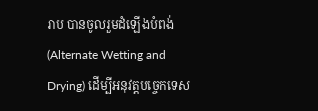រាប បានចូលរួមដំឡើងបំពង់ (Alternate Wetting and Drying) ដើម្បីអនុវត្តបច្ចេកទេស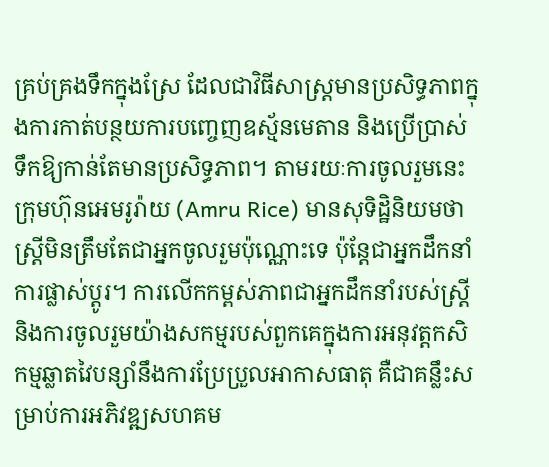គ្រប់គ្រងទឹកក្នុងស្រែ ដែលជាវិធីសាស្ត្រមានប្រសិទ្ធភាពក្នុងការកាត់បន្ថយការបញ្ចេញឧស្ម័នមេតាន និងប្រើប្រាស់ទឹកឱ្យកាន់តែមានប្រសិទ្ធភាព។ តាមរយៈការចូលរួមនេះ ក្រុមហ៊ុនអេមរូរ៉ាយ (Amru Rice) មានសុទិដ្ឋិនិយមថា ស្ត្រីមិនត្រឹមតែជាអ្នកចូលរួមប៉ុណ្ណោះទេ ប៉ុន្តែជាអ្នកដឹកនាំការផ្លាស់ប្តូរ។ ការលើកកម្ពស់ភាពជាអ្នកដឹកនាំរបស់ស្ត្រី និងការចូលរួមយ៉ាងសកម្មរបស់ពួកគេក្នុងការអនុវត្ដកសិកម្មឆ្លាតវៃបន្សាំនឹងការប្រែប្រួលអាកាសធាតុ គឺជាគន្លឹះសម្រាប់ការអភិវឌ្ឍសហគម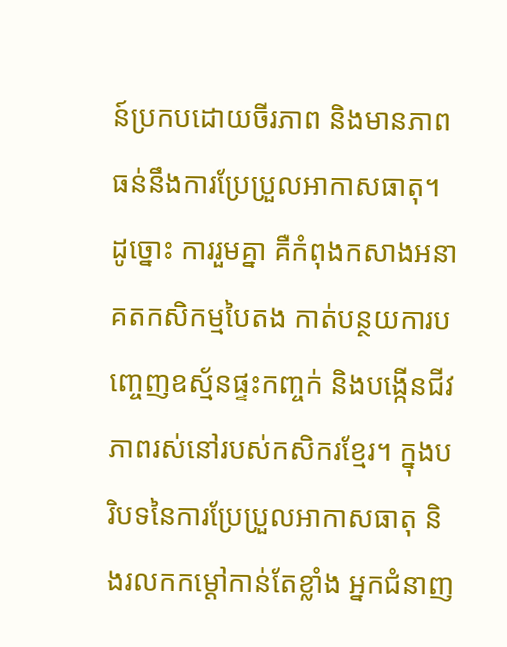ន៍ប្រកបដោយចីរភាព និងមានភាពធន់នឹងការប្រែប្រួលអាកាសធាតុ។ ដូច្នោះ ការរួមគ្នា គឺកំពុងកសាងអនាគតកសិកម្មបៃតង កាត់បន្ថយការបញ្ចេញឧស្ម័នផ្ទះកញ្ចក់ និងបង្កើនជីវភាពរស់នៅរបស់កសិករខ្មែរ។ ក្នុងបរិបទនៃការប្រែប្រួលអាកាសធាតុ និងរលកកម្ដៅកាន់តែខ្លាំង អ្នកជំនាញ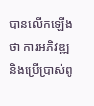បានលើកឡើងថា ការអភិវឌ្ឍ និងប្រើប្រាស់ពូ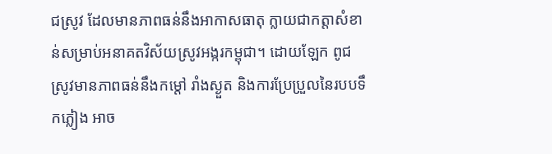ជស្រូវ ដែលមានភាពធន់នឹងអាកាសធាតុ ក្លាយជាកត្តាសំខាន់សម្រាប់អនាគតវិស័យស្រូវអង្ករកម្ពុជា។ ដោយឡែក ពូជស្រូវមានភាពធន់នឹងកម្ដៅ រាំងស្ងួត និងការប្រែប្រួលនៃរបបទឹកភ្លៀង អាច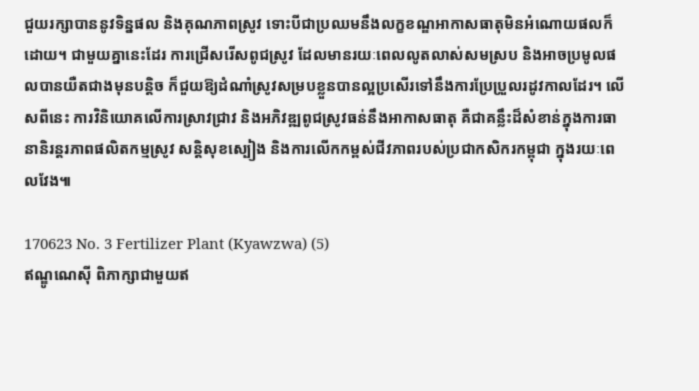ជួយរក្សាបាននូវទិន្នផល និងគុណភាពស្រូវ ទោះបីជាប្រឈមនឹងលក្ខខណ្ឌអាកាសធាតុមិនអំណោយផលក៏ដោយ។ ជាមួយគ្នានេះដែរ ការជ្រើសរើសពូជស្រូវ ដែលមានរយៈពេលលូតលាស់សមស្រប និងអាចប្រមូលផលបានយឺតជាងមុនបន្តិច ក៏ជួយឱ្យដំណាំស្រូវសម្របខ្លួនបានល្អប្រសើរទៅនឹងការប្រែប្រួលរដូវកាលដែរ។ លើសពីនេះ ការវិនិយោគលើការស្រាវជ្រាវ និងអភិវឌ្ឍពូជស្រូវធន់នឹងអាកាសធាតុ គឺជាគន្លឹះដ៏សំខាន់ក្នុងការធានានិរន្តរភាពផលិតកម្មស្រូវ សន្តិសុខស្បៀង និងការលើកកម្ពស់ជីវភាពរបស់ប្រជាកសិករកម្ពុជា ក្នុងរយៈពេលវែង៕

170623 No. 3 Fertilizer Plant (Kyawzwa) (5)
ឥណ្ឌូណេស៊ី ពិភាក្សាជាមួយឥ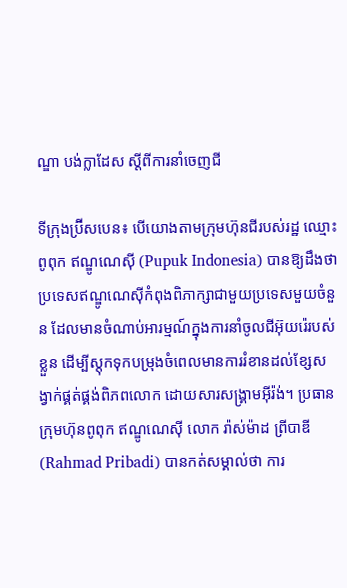ណ្ឌា បង់ក្លាដែស ស្តីពីការនាំចេញជី

ទីក្រុងប្រ៊ីសបេន៖ បើយោងតាមក្រុមហ៊ុនជីរបស់រដ្ឋ ឈ្មោះ ពូពុក ឥណ្ឌូណេស៊ី (Pupuk Indonesia) បានឱ្យដឹងថា ប្រទេសឥណ្ឌូណេស៊ីកំពុងពិភាក្សាជាមួយប្រទេសមួយចំនួន ដែលមានចំណាប់អារម្មណ៍ក្នុងការនាំចូលជីអ៊ុយរ៉េរបស់ខ្លួន ដើម្បីស្តុកទុកបម្រុងចំពេលមានការរំខានដល់ខ្សែសង្វាក់ផ្គត់ផ្គង់ពិភពលោក ដោយសារសង្គ្រាមអ៊ីរ៉ង់។ ប្រធានក្រុមហ៊ុនពូពុក ឥណ្ឌូណេស៊ី លោក រ៉ាស់ម៉ាដ ព្រីបាឌី (Rahmad Pribadi) បានកត់សម្គាល់ថា ការ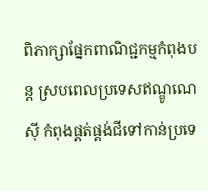ពិភាក្សាផ្នែកពាណិជ្ជកម្មកំពុងបន្ត ស្របពេលប្រទេសឥណ្ឌូណេស៊ី កំពុងផ្គត់ផ្គង់ជីទៅកាន់ប្រទេ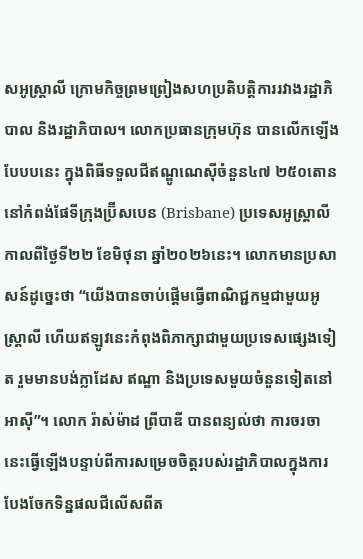សអូស្ត្រាលី ក្រោមកិច្ចព្រមព្រៀងសហប្រតិបត្តិការរវាងរដ្ឋាភិបាល និងរដ្ឋាភិបាល។ លោកប្រធានក្រុមហ៊ុន បានលើកឡើងបែបបនេះ ក្នុងពិធីទទួលជីឥណ្ឌូណេស៊ីចំនួន៤៧ ២៥០តោន នៅកំពង់ផែទីក្រុងប្រ៊ីសបេន (Brisbane) ប្រទេសអូស្ត្រាលី កាលពីថ្ងៃទី២២ ខែមិថុនា ឆ្នាំ២០២៦នេះ។ លោកមានប្រសាសន៍ដូច្នេះថា “យើងបានចាប់ផ្តើមធ្វើពាណិជ្ជកម្មជាមួយអូស្ត្រាលី ហើយឥឡូវនេះកំពុងពិភាក្សាជាមួយប្រទេសផ្សេងទៀត រួមមានបង់ក្លាដែស ឥណ្ឌា និងប្រទេសមួយចំនួនទៀតនៅអាស៊ី”។ លោក រ៉ាស់ម៉ាដ ព្រីបាឌី បានពន្យល់ថា ការចរចានេះធ្វើឡើងបន្ទាប់ពីការសម្រេចចិត្តរបស់រដ្ឋាភិបាលក្នុងការបែងចែកទិន្នផលជីលើសពីត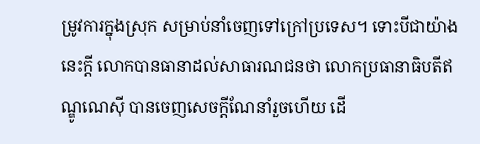ម្រូវការក្នុងស្រុក សម្រាប់នាំចេញទៅក្រៅប្រទេស។ ទោះបីជាយ៉ាងនេះក្តី លោកបានធានាដល់សាធារណជនថា លោកប្រធានាធិបតីឥណ្ឌូណេស៊ី បានចេញសេចក្តីណែនាំរួចហើយ ដើ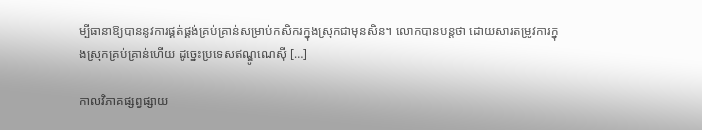ម្បីធានាឱ្យបាននូវការផ្គត់ផ្គង់គ្រប់គ្រាន់សម្រាប់កសិករក្នុងស្រុកជាមុនសិន។ លោកបានបន្តថា ដោយសារតម្រូវការក្នុងស្រុកគ្រប់គ្រាន់ហើយ ដូច្នេះប្រទេសឥណ្ឌូណេស៊ី […]

កាលវិភាគផ្សព្វផ្សាយ